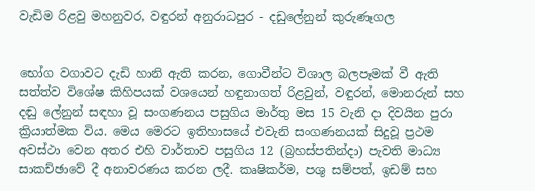වැඩිම රිළවු මහනුවර, වඳුරන් අනුරාධපුර - දඩුලේනුන් කුරුණෑගල


භෝග වගාවට දැඩි හානි ඇති කරන, ගොවීන්ට විශාල බලපෑමක් වී ඇති සත්ත්ව විශේෂ කිහිපයක් වශයෙන් හඳුනාගත් රිළවුන්, වඳුරන්, මොනරුන් සහ දඬු ලේනුන් සඳහා වූ සංගණනය පසුගිය මාර්තු මස 15 වැනි දා දිවයින පුරා ක්‍රියාත්මක විය. මෙය මෙරට ඉතිහාසයේ එවැනි සංගණනයක් සිදුවූ ප්‍රථම අවස්ථා වෙන අතර එහි වාර්තාව පසුගිය 12 (බ්‍රහස්පතින්දා) පැවති මාධ්‍ය සාකච්ඡාවේ දී අනාවරණය කරන ලදී. කෘෂිකර්ම, පශු සම්පත්, ඉඩම් සහ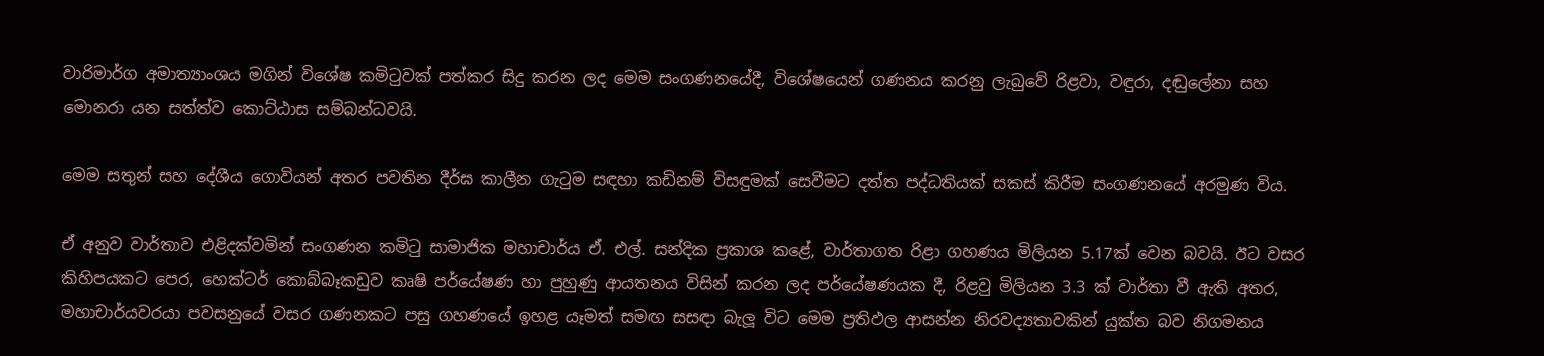වාරිමාර්ග අමාත්‍යාංශය මගින් විශේෂ කමිටුවක් පත්කර සිදු කරන ලද මෙම සංගණනයේදී, විශේෂයෙන් ගණනය කරනු ලැබුවේ රිළවා, වඳුරා, දඬුලේනා සහ මොනරා යන සත්ත්ව කොට්ඨාස සම්බන්ධව‍යි.

මෙම සතුන් සහ දේශීය ගොවියන් අතර පවතින දීර්ඝ කාලීන ගැටුම සඳහා කඩිනම් විසඳුමක් සෙවීමට දත්ත පද්ධතියක් සකස් කිරීම සංගණනයේ අරමුණ විය.

ඒ අනුව වාර්තාව එළිදක්වමින් සංගණන කමිටු සාමාජික මහාචාර්ය ඒ. එල්. සන්දික ප්‍රකාශ කළේ, වාර්තාගත රිළා ගහණය මිලියන 5.17ක් වෙන බවයි. ඊට වසර කිහිපයකට පෙර, හෙක්ටර් කොබ්බෑකඩුව කෘෂි පර්යේෂණ හා පුහුණු ආයතනය විසින් කරන ලද පර්යේෂණයක දී, රිළවු මිලියන 3.3 ක් වාර්තා වී ඇති අතර, මහාචාර්යවරයා පවසනුයේ වසර ගණනකට පසු ගහණයේ ඉහළ යෑමත් සමඟ සසඳා බැලූ විට මෙම ප්‍රතිඵල ආසන්න නිරවද්‍යතාවකින් යුක්ත බව නිගමනය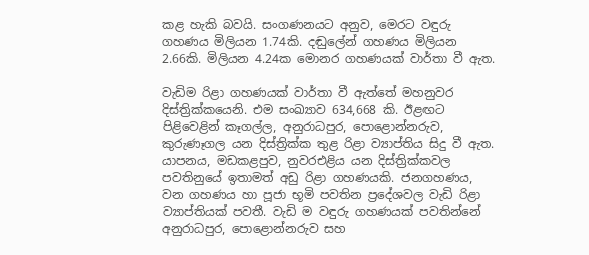කළ හැකි බවයි. සංගණනයට අනුව, මෙරට වඳුරු ගහණය මිලියන 1.74කි. දඬුලේන් ගහණය මිලියන 2.66කි. මිලියන 4.24ක මොනර ගහණයක් වාර්තා වී ඇත.

වැඩිම රිළා ගහණයක් වාර්තා වී ඇත්තේ මහනුවර දිස්ත්‍රික්කයෙනි. එම සංඛ්‍යාව 634,668 කි. ඊළඟට පිළිවෙළින් කෑගල්ල, අනුරාධපුර, පොළොන්නරුව, කුරුණෑගල යන දිස්ත්‍රික්ක තුළ රිළා ව්‍යාප්තිය සිදු වී ඇත. යාපනය, මඩකළපුව, නුවරඑළිය යන දිස්ත්‍රික්කවල පවතිනුයේ ඉතාමත් අඩු රිළා ගහණයකි. ජනගහණය, වන ගහණය හා පූජා භූමි පවතින ප්‍රදේශවල වැඩි රිළා ව්‍යාප්තියක් පවතී. වැඩි ම වඳුරු ගහණයක් පවතින්නේ අනුරාධපුර, පොළොන්නරුව සහ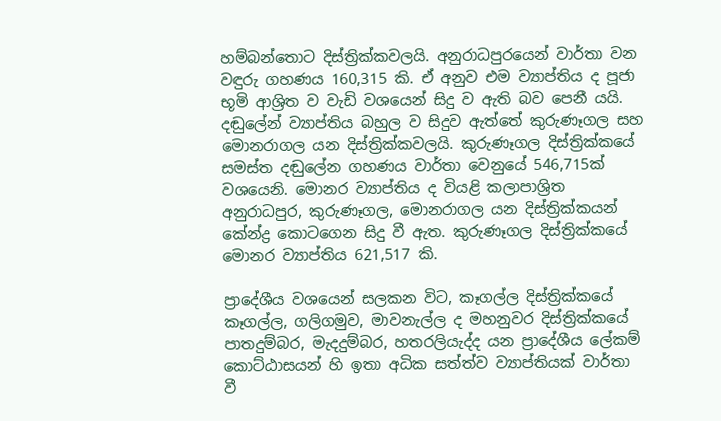හම්බන්තොට දිස්ත්‍රික්කවලයි. අනුරාධපුරයෙන් වාර්තා වන වඳුරු ගහණය 160,315 කි. ඒ අනුව එම ව්‍යාප්තිය ද පූජා භූමි ආශ්‍රිත ව වැඩි වශයෙන් සිදු ව ඇති බව පෙනී යයි. දඬුලේන් ව්‍යාප්තිය බහුල ව සිදුව ඇත්තේ කුරුණෑගල සහ මොනරාගල යන දිස්ත්‍රික්කවලයි. කුරුණෑගල දිස්ත්‍රික්කයේ සමස්ත දඬුලේන ගහණය වාර්තා වෙනුයේ 546,715ක් වශයෙනි. මොනර ව්‍යාප්තිය ද වියළි කලාපාශ්‍රිත අනුරාධපුර, කුරුණෑගල, මොනරාගල යන දිස්ත්‍රික්කයන් කේන්ද්‍ර කොටගෙන සිදු වී ඇත. කුරුණෑගල දිස්ත්‍රික්කයේ මොනර ව්‍යාප්තිය 621,517 කි.

ප්‍රාදේශීය වශයෙන් සලකන විට, කෑගල්ල දිස්ත්‍රික්කයේ කෑගල්ල, ගලිගමුව, මාවනැල්ල ද මහනුවර දිස්ත්‍රික්කයේ පාතදුම්බර, මැදදුම්බර, හතරලියැද්ද යන ප්‍රාදේශීය ලේකම් කොට්ඨාසයන් හි ඉතා අධික සත්ත්ව ව්‍යාප්තියක් වාර්තා වී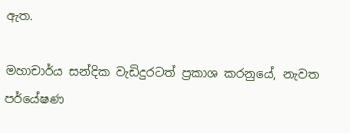ඇත.

මහාචාර්ය සන්දික වැඩිදුරටත් ප්‍රකාශ කරනුයේ, නැවත පර්යේෂණ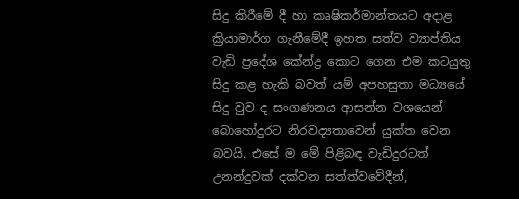සිදු කිරීමේ දී හා කෘෂිකර්මාන්තයට අදාළ ක්‍රියාමාර්ග ගැනීමේදී ඉහත සත්ව ව්‍යාප්තිය වැඩි ප්‍රදේශ කේන්ද්‍ර කොට ගෙන එම කටයුතු සිදු කළ හැකි බවත් යම් අපහසුතා මධ්‍යයේ සිදු වුව ද සංගණනය ආසන්න වශයෙන් බොහෝදුරට නිරවද්‍යතාවෙන් යුක්ත වෙන බවයි. එසේ ම මේ පිළිබඳ වැඩිදුරටත් උනන්දුවක් දක්වන සත්ත්වවේදීන්,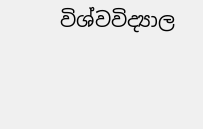විශ්වවිද්‍යාල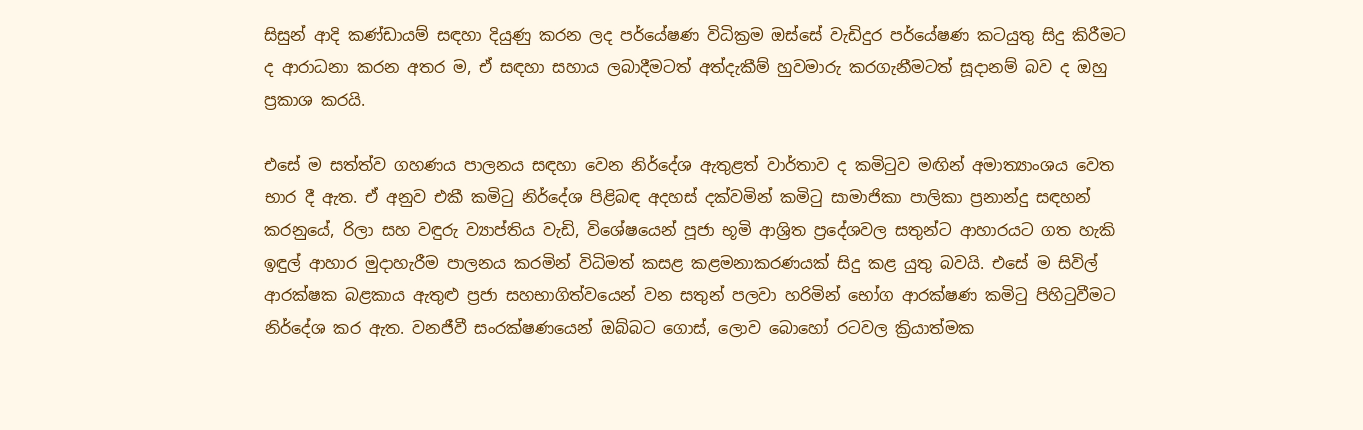සිසුන් ආදි කණ්ඩායම් සඳහා දියුණු කරන ලද පර්යේෂණ විධික්‍රම ඔස්සේ වැඩිදුර පර්යේෂණ කටයුතු සිදු කිරීමට ද ආරාධනා කරන අතර ම, ඒ සඳහා සහාය ලබාදීමටත් අත්දැකීම් හුවමාරු කරගැනීමටත් සූදානම් බව ද ඔහු ප්‍රකාශ කරයි.

එසේ ම සත්ත්ව ගහණය පාලනය සඳහා වෙන නිර්දේශ ඇතුළත් වාර්තාව ද කමිටුව මඟින් අමාත්‍යාංශය වෙත භාර දී ඇත. ඒ අනුව එකී කමිටු නිර්දේශ පිළිබඳ අදහස් දක්වමින් කමිටු සාමාජිකා පාලිකා ප්‍රනාන්දු සඳහන් කරනුයේ, රිලා සහ වඳුරු ව්‍යාප්තිය වැඩි, විශේෂයෙන් පූජා භූමි ආශ්‍රිත ප්‍රදේශවල සතුන්ට ආහාරයට ගත හැකි ඉඳුල් ආහාර මුදාහැරීම පාලනය කරමින් විධිමත් කසළ කළමනාකරණයක් සිදු කළ යුතු බවයි. එසේ ම සිවිල් ආරක්ෂක බළකාය ඇතුළු ප්‍රජා සහභාගිත්වයෙන් වන සතුන් පලවා හරිමින් භෝග ආරක්ෂණ කමිටු පිහිටුවීමට නිර්දේශ කර ඇත. වනජීවී සංරක්ෂණයෙන් ඔබ්බට ගොස්, ලොව බොහෝ රටවල ක්‍රියාත්මක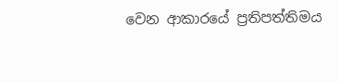වෙන ආකාරයේ ප්‍රතිපත්තිමය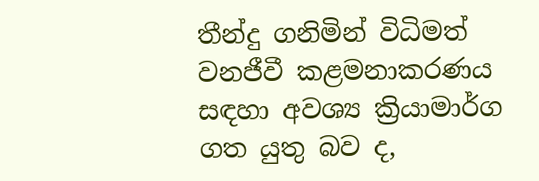තීන්දු ගනිමින් විධිමත් වනජීවී කළමනාකරණය සඳහා අවශ්‍ය ක්‍රියාමාර්ග ගත යුතු බව ද,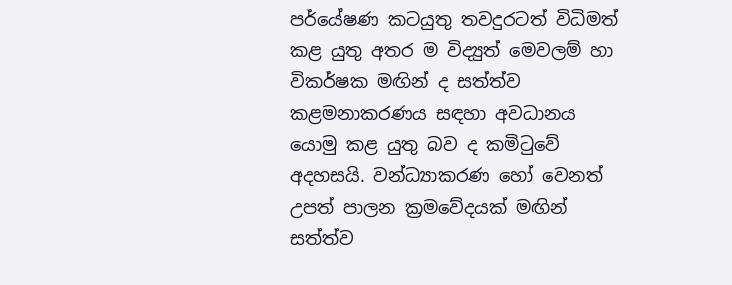පර්යේෂණ කටයුතු තවදුරටත් විධිමත් කළ යුතු අතර ම විද්‍යුත් මෙවලම් හා විකර්ෂක මඟින් ද සත්ත්ව කළමනාකරණය සඳහා අවධානය යොමු කළ යුතු බව ද කමිටුවේ අදහසයි. වන්ධ්‍යාකරණ හෝ වෙනත් උපත් පාලන ක්‍රමවේදයක් මඟින් සත්ත්ව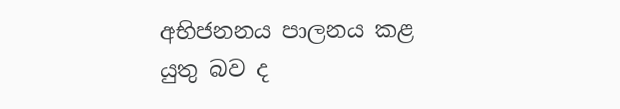අභිජනනය පාලනය කළ යුතු බව ද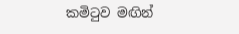කමිටුව මඟින්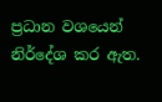ප්‍රධාන වශයෙන් නිර්දේශ කර ඇත.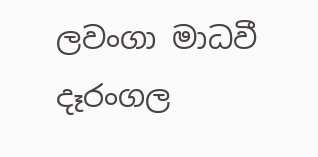ලවංගා මාධවී දෑරංගල